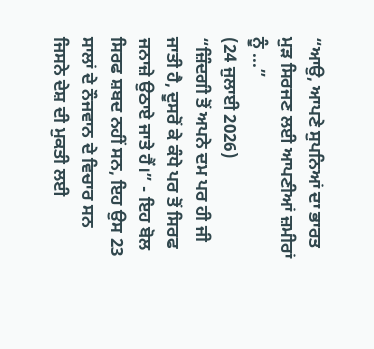“ਆਉ, ਆਪਣੇ ਸੁਪਨਿਆਂ ਦਾ ਭਾਰਤ ਮੁੜ ਸਿਰਜਣ ਲਈ ਆਪਣੀਆਂ ਜ਼ਮੀਰਾਂ ਨੂੰ ...”
(24 ਜੁਲਾਈ 2026)
“ਜ਼ਿੰਦਗੀ ਤੋਂ ਅਪਨੇ ਦਮ ਪਰ ਹੀ ਜੀ ਜਾਤੀ ਹੈ, ਦੂਸਰੋਂ ਕੇ ਕੰਧੇ ਪਰ ਤੋਂ ਸਿਰਫ ਜਨਾਜ਼ੇ ਉਠਾਏ ਜਾਤੇ ਹੈਂ।” - ਇਹ ਬੋਲ ਸਿਰਫ ਸ਼ਬਦ ਨਹੀਂ ਸਨ, ਇਹ ਉਸ 23 ਸਾਲਾਂ ਦੇ ਨੌਜਵਾਨ ਦੇ ਵਿਚਾਰ ਸਨ ਜਿਸਨੇ ਦੇਸ਼ ਦੀ ਮੁਕਤੀ ਲਈ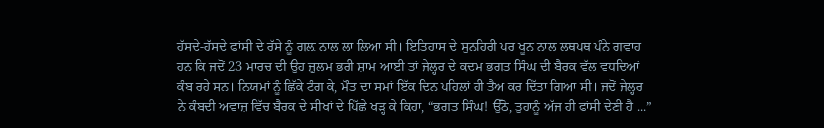ਹੱਸਦੇ-ਹੱਸਦੇ ਫਾਂਸੀ ਦੇ ਰੱਸੇ ਨੂੰ ਗਲ਼ ਨਾਲ ਲਾ ਲਿਆ ਸੀ। ਇਤਿਹਾਸ ਦੇ ਸੁਨਹਿਰੀ ਪਰ ਖੂਨ ਨਾਲ ਲਥਪਥ ਪੰਨੇ ਗਵਾਹ ਹਨ ਕਿ ਜਦੋਂ 23 ਮਾਰਚ ਦੀ ਉਹ ਜ਼ੁਲਮ ਭਰੀ ਸ਼ਾਮ ਆਈ ਤਾਂ ਜੇਲ੍ਹਰ ਦੇ ਕਦਮ ਭਗਤ ਸਿੰਘ ਦੀ ਬੈਰਕ ਵੱਲ ਵਧਦਿਆਂ ਕੰਬ ਰਹੇ ਸਨ। ਨਿਯਮਾਂ ਨੂੰ ਛਿੱਕੇ ਟੰਗ ਕੇ, ਮੌਤ ਦਾ ਸਮਾਂ ਇੱਕ ਦਿਨ ਪਹਿਲਾਂ ਹੀ ਤੈਅ ਕਰ ਦਿੱਤਾ ਗਿਆ ਸੀ। ਜਦੋਂ ਜੇਲ੍ਹਰ ਨੇ ਕੰਬਦੀ ਅਵਾਜ਼ ਵਿੱਚ ਬੈਰਕ ਦੇ ਸੀਖਾਂ ਦੇ ਪਿੱਛੇ ਖੜ੍ਹ ਕੇ ਕਿਹਾ, “ਭਗਤ ਸਿੰਘ! ਉੱਠੋ, ਤੁਹਾਨੂੰ ਅੱਜ ਹੀ ਫਾਂਸੀ ਦੇਣੀ ਹੈ ...”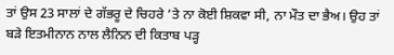ਤਾਂ ਉਸ 23 ਸਾਲਾਂ ਦੇ ਗੱਭਰੂ ਦੇ ਚਿਹਰੇ ’ਤੇ ਨਾ ਕੋਈ ਸ਼ਿਕਵਾ ਸੀ, ਨਾ ਮੌਤ ਦਾ ਭੈਅ। ਉਹ ਤਾਂ ਬੜੇ ਇਤਮੀਨਾਨ ਨਾਲ ਲੈਨਿਨ ਦੀ ਕਿਤਾਬ ਪੜ੍ਹ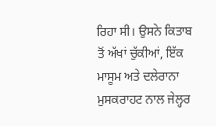ਰਿਹਾ ਸੀ। ਉਸਨੇ ਕਿਤਾਬ ਤੋਂ ਅੱਖਾਂ ਚੁੱਕੀਆਂ, ਇੱਕ ਮਾਸੂਮ ਅਤੇ ਦਲੇਰਾਨਾ ਮੁਸਕਰਾਹਟ ਨਾਲ ਜੇਲ੍ਹਰ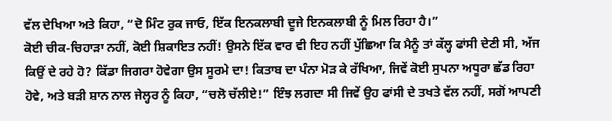ਵੱਲ ਦੇਖਿਆ ਅਤੇ ਕਿਹਾ, “ਦੋ ਮਿੰਟ ਰੁਕ ਜਾਓ, ਇੱਕ ਇਨਕਲਾਬੀ ਦੂਜੇ ਇਨਕਲਾਬੀ ਨੂੰ ਮਿਲ ਰਿਹਾ ਹੈ।”
ਕੋਈ ਚੀਕ-ਚਿਹਾੜਾ ਨਹੀਂ, ਕੋਈ ਸ਼ਿਕਾਇਤ ਨਹੀਂ! ਉਸਨੇ ਇੱਕ ਵਾਰ ਵੀ ਇਹ ਨਹੀਂ ਪੁੱਛਿਆ ਕਿ ਮੈਨੂੰ ਤਾਂ ਕੱਲ੍ਹ ਫਾਂਸੀ ਦੇਣੀ ਸੀ, ਅੱਜ ਕਿਉਂ ਦੇ ਰਹੇ ਹੋ? ਕਿੱਡਾ ਜਿਗਰਾ ਹੋਵੇਗਾ ਉਸ ਸੂਰਮੇ ਦਾ! ਕਿਤਾਬ ਦਾ ਪੰਨਾ ਮੋੜ ਕੇ ਰੱਖਿਆ, ਜਿਵੇਂ ਕੋਈ ਸੁਪਨਾ ਅਧੂਰਾ ਛੱਡ ਰਿਹਾ ਹੋਵੇ, ਅਤੇ ਬੜੀ ਸ਼ਾਨ ਨਾਲ ਜੇਲ੍ਹਰ ਨੂੰ ਕਿਹਾ, “ਚਲੋ ਚੱਲੀਏ!” ਇੰਝ ਲਗਦਾ ਸੀ ਜਿਵੇਂ ਉਹ ਫਾਂਸੀ ਦੇ ਤਖਤੇ ਵੱਲ ਨਹੀਂ, ਸਗੋਂ ਆਪਣੀ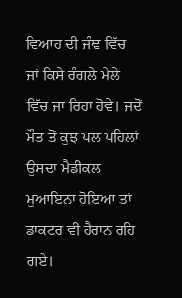ਵਿਆਹ ਦੀ ਜੰਞ ਵਿੱਚ ਜਾਂ ਕਿਸੇ ਰੰਗਲੇ ਮੇਲੇ ਵਿੱਚ ਜਾ ਰਿਹਾ ਹੋਵੇ। ਜਦੋਂ ਮੌਤ ਤੋਂ ਕੁਝ ਪਲ ਪਹਿਲਾਂ ਉਸਦਾ ਮੈਡੀਕਲ ਮੁਆਇਨਾ ਹੋਇਆ ਤਾਂ ਡਾਕਟਰ ਵੀ ਹੈਰਾਨ ਰਹਿ ਗਏ।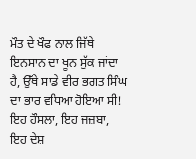ਮੌਤ ਦੇ ਖੌਫ ਨਾਲ ਜਿੱਥੇ ਇਨਸਾਨ ਦਾ ਖੂਨ ਸੁੱਕ ਜਾਂਦਾ ਹੈ, ਉੱਥੇ ਸਾਡੇ ਵੀਰ ਭਗਤ ਸਿੰਘ ਦਾ ਭਾਰ ਵਧਿਆ ਹੋਇਆ ਸੀ! ਇਹ ਹੌਸਲਾ, ਇਹ ਜਜ਼ਬਾ, ਇਹ ਦੇਸ਼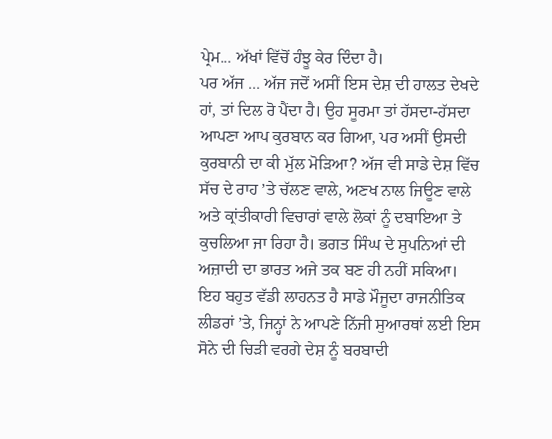ਪ੍ਰੇਮ... ਅੱਖਾਂ ਵਿੱਚੋਂ ਹੰਝੂ ਕੇਰ ਦਿੰਦਾ ਹੈ।
ਪਰ ਅੱਜ ... ਅੱਜ ਜਦੋਂ ਅਸੀਂ ਇਸ ਦੇਸ਼ ਦੀ ਹਾਲਤ ਦੇਖਦੇ ਹਾਂ, ਤਾਂ ਦਿਲ ਰੋ ਪੈਂਦਾ ਹੈ। ਉਹ ਸੂਰਮਾ ਤਾਂ ਹੱਸਦਾ-ਹੱਸਦਾ ਆਪਣਾ ਆਪ ਕੁਰਬਾਨ ਕਰ ਗਿਆ, ਪਰ ਅਸੀਂ ਉਸਦੀ ਕੁਰਬਾਨੀ ਦਾ ਕੀ ਮੁੱਲ ਮੋੜਿਆ? ਅੱਜ ਵੀ ਸਾਡੇ ਦੇਸ਼ ਵਿੱਚ ਸੱਚ ਦੇ ਰਾਹ ’ਤੇ ਚੱਲਣ ਵਾਲੇ, ਅਣਖ ਨਾਲ ਜਿਊਣ ਵਾਲੇ ਅਤੇ ਕ੍ਰਾਂਤੀਕਾਰੀ ਵਿਚਾਰਾਂ ਵਾਲੇ ਲੋਕਾਂ ਨੂੰ ਦਬਾਇਆ ਤੇ ਕੁਚਲਿਆ ਜਾ ਰਿਹਾ ਹੈ। ਭਗਤ ਸਿੰਘ ਦੇ ਸੁਪਨਿਆਂ ਦੀ ਅਜ਼ਾਦੀ ਦਾ ਭਾਰਤ ਅਜੇ ਤਕ ਬਣ ਹੀ ਨਹੀਂ ਸਕਿਆ। ਇਹ ਬਹੁਤ ਵੱਡੀ ਲਾਹਨਤ ਹੈ ਸਾਡੇ ਮੌਜੂਦਾ ਰਾਜਨੀਤਿਕ ਲੀਡਰਾਂ ’ਤੇ, ਜਿਨ੍ਹਾਂ ਨੇ ਆਪਣੇ ਨਿੱਜੀ ਸੁਆਰਥਾਂ ਲਈ ਇਸ ਸੋਨੇ ਦੀ ਚਿੜੀ ਵਰਗੇ ਦੇਸ਼ ਨੂੰ ਬਰਬਾਦੀ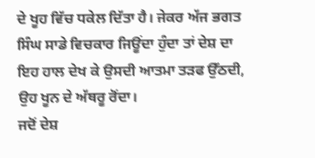ਦੇ ਖੂਹ ਵਿੱਚ ਧਕੇਲ ਦਿੱਤਾ ਹੈ। ਜੇਕਰ ਅੱਜ ਭਗਤ ਸਿੰਘ ਸਾਡੇ ਵਿਚਕਾਰ ਜਿਊਂਦਾ ਹੁੰਦਾ ਤਾਂ ਦੇਸ਼ ਦਾ ਇਹ ਹਾਲ ਦੇਖ ਕੇ ਉਸਦੀ ਆਤਮਾ ਤੜਫ ਉੱਠਦੀ, ਉਹ ਖੂਨ ਦੇ ਅੱਥਰੂ ਰੋਂਦਾ।
ਜਦੋਂ ਦੇਸ਼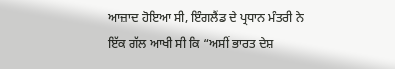ਆਜ਼ਾਦ ਹੋਇਆ ਸੀ, ਇੰਗਲੈਂਡ ਦੇ ਪ੍ਰਧਾਨ ਮੰਤਰੀ ਨੇ ਇੱਕ ਗੱਲ ਆਖੀ ਸੀ ਕਿ “ਅਸੀਂ ਭਾਰਤ ਦੇਸ਼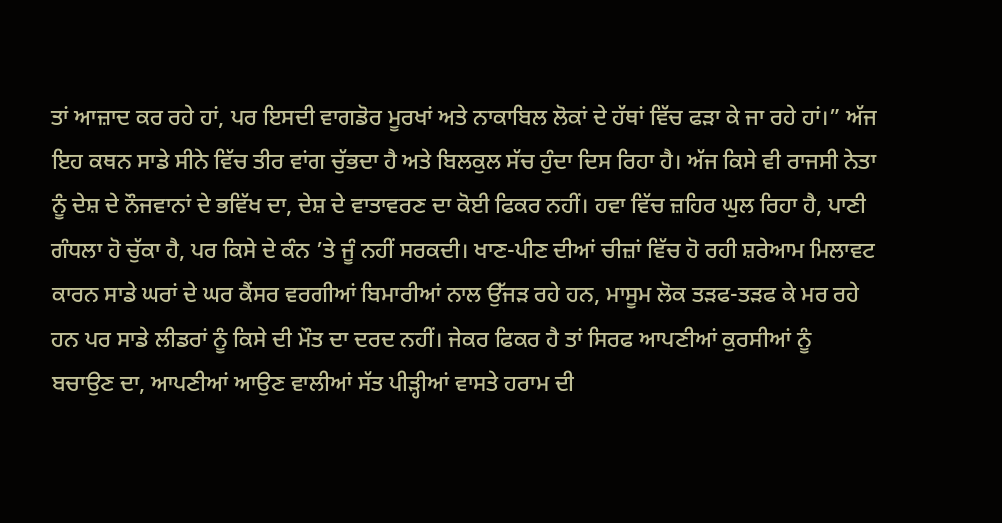ਤਾਂ ਆਜ਼ਾਦ ਕਰ ਰਹੇ ਹਾਂ, ਪਰ ਇਸਦੀ ਵਾਗਡੋਰ ਮੂਰਖਾਂ ਅਤੇ ਨਾਕਾਬਿਲ ਲੋਕਾਂ ਦੇ ਹੱਥਾਂ ਵਿੱਚ ਫੜਾ ਕੇ ਜਾ ਰਹੇ ਹਾਂ।” ਅੱਜ ਇਹ ਕਥਨ ਸਾਡੇ ਸੀਨੇ ਵਿੱਚ ਤੀਰ ਵਾਂਗ ਚੁੱਭਦਾ ਹੈ ਅਤੇ ਬਿਲਕੁਲ ਸੱਚ ਹੁੰਦਾ ਦਿਸ ਰਿਹਾ ਹੈ। ਅੱਜ ਕਿਸੇ ਵੀ ਰਾਜਸੀ ਨੇਤਾ ਨੂੰ ਦੇਸ਼ ਦੇ ਨੌਜਵਾਨਾਂ ਦੇ ਭਵਿੱਖ ਦਾ, ਦੇਸ਼ ਦੇ ਵਾਤਾਵਰਣ ਦਾ ਕੋਈ ਫਿਕਰ ਨਹੀਂ। ਹਵਾ ਵਿੱਚ ਜ਼ਹਿਰ ਘੁਲ ਰਿਹਾ ਹੈ, ਪਾਣੀ ਗੰਧਲਾ ਹੋ ਚੁੱਕਾ ਹੈ, ਪਰ ਕਿਸੇ ਦੇ ਕੰਨ ’ਤੇ ਜੂੰ ਨਹੀਂ ਸਰਕਦੀ। ਖਾਣ-ਪੀਣ ਦੀਆਂ ਚੀਜ਼ਾਂ ਵਿੱਚ ਹੋ ਰਹੀ ਸ਼ਰੇਆਮ ਮਿਲਾਵਟ ਕਾਰਨ ਸਾਡੇ ਘਰਾਂ ਦੇ ਘਰ ਕੈਂਸਰ ਵਰਗੀਆਂ ਬਿਮਾਰੀਆਂ ਨਾਲ ਉੱਜੜ ਰਹੇ ਹਨ, ਮਾਸੂਮ ਲੋਕ ਤੜਫ-ਤੜਫ ਕੇ ਮਰ ਰਹੇ ਹਨ ਪਰ ਸਾਡੇ ਲੀਡਰਾਂ ਨੂੰ ਕਿਸੇ ਦੀ ਮੌਤ ਦਾ ਦਰਦ ਨਹੀਂ। ਜੇਕਰ ਫਿਕਰ ਹੈ ਤਾਂ ਸਿਰਫ ਆਪਣੀਆਂ ਕੁਰਸੀਆਂ ਨੂੰ ਬਚਾਉਣ ਦਾ, ਆਪਣੀਆਂ ਆਉਣ ਵਾਲੀਆਂ ਸੱਤ ਪੀੜ੍ਹੀਆਂ ਵਾਸਤੇ ਹਰਾਮ ਦੀ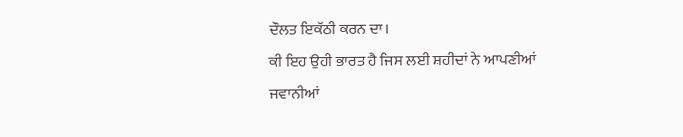ਦੌਲਤ ਇਕੱਠੀ ਕਰਨ ਦਾ।
ਕੀ ਇਹ ਉਹੀ ਭਾਰਤ ਹੈ ਜਿਸ ਲਈ ਸ਼ਹੀਦਾਂ ਨੇ ਆਪਣੀਆਂ ਜਵਾਨੀਆਂ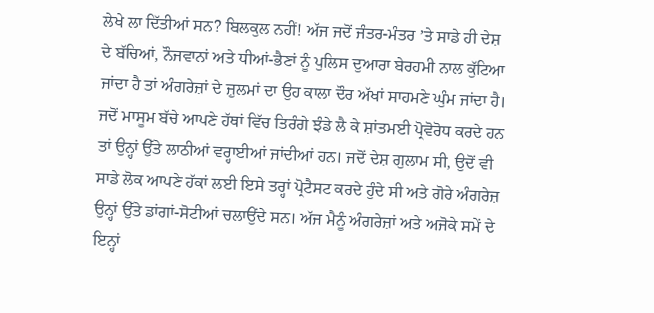ਲੇਖੇ ਲਾ ਦਿੱਤੀਆਂ ਸਨ? ਬਿਲਕੁਲ ਨਹੀਂ! ਅੱਜ ਜਦੋਂ ਜੰਤਰ-ਮੰਤਰ ’ਤੇ ਸਾਡੇ ਹੀ ਦੇਸ਼ ਦੇ ਬੱਚਿਆਂ, ਨੌਜਵਾਨਾਂ ਅਤੇ ਧੀਆਂ-ਭੈਣਾਂ ਨੂੰ ਪੁਲਿਸ ਦੁਆਰਾ ਬੇਰਹਮੀ ਨਾਲ ਕੁੱਟਿਆ ਜਾਂਦਾ ਹੈ ਤਾਂ ਅੰਗਰੇਜ਼ਾਂ ਦੇ ਜ਼ੁਲਮਾਂ ਦਾ ਉਹ ਕਾਲਾ ਦੌਰ ਅੱਖਾਂ ਸਾਹਮਣੇ ਘੁੰਮ ਜਾਂਦਾ ਹੈ। ਜਦੋਂ ਮਾਸੂਮ ਬੱਚੇ ਆਪਣੇ ਹੱਥਾਂ ਵਿੱਚ ਤਿਰੰਗੇ ਝੰਡੇ ਲੈ ਕੇ ਸ਼ਾਂਤਮਈ ਪ੍ਰੋਵੋਰੋਧ ਕਰਦੇ ਹਨ ਤਾਂ ਉਨ੍ਹਾਂ ਉੱਤੇ ਲਾਠੀਆਂ ਵਰ੍ਹਾਈਆਂ ਜਾਂਦੀਆਂ ਹਨ। ਜਦੋਂ ਦੇਸ਼ ਗੁਲਾਮ ਸੀ, ਉਦੋਂ ਵੀ ਸਾਡੇ ਲੋਕ ਆਪਣੇ ਹੱਕਾਂ ਲਈ ਇਸੇ ਤਰ੍ਹਾਂ ਪ੍ਰੋਟੈਸਟ ਕਰਦੇ ਹੁੰਦੇ ਸੀ ਅਤੇ ਗੋਰੇ ਅੰਗਰੇਜ਼ ਉਨ੍ਹਾਂ ਉੱਤੇ ਡਾਂਗਾਂ-ਸੋਟੀਆਂ ਚਲਾਉਂਦੇ ਸਨ। ਅੱਜ ਮੈਨੂੰ ਅੰਗਰੇਜ਼ਾਂ ਅਤੇ ਅਜੋਕੇ ਸਮੇਂ ਦੇ ਇਨ੍ਹਾਂ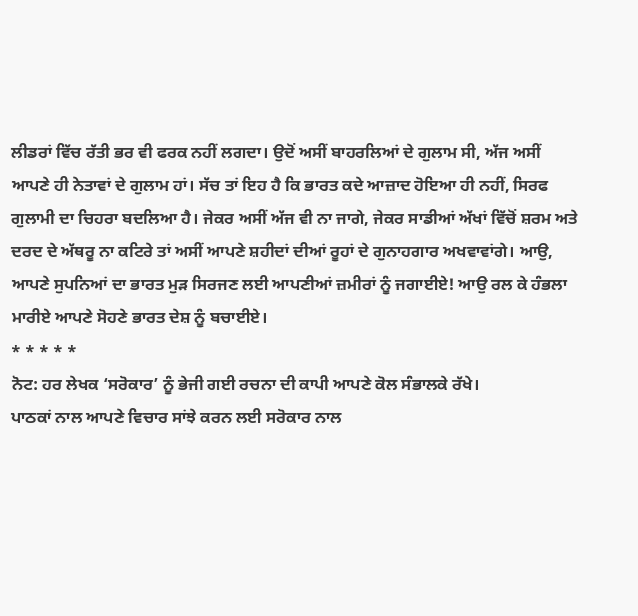ਲੀਡਰਾਂ ਵਿੱਚ ਰੱਤੀ ਭਰ ਵੀ ਫਰਕ ਨਹੀਂ ਲਗਦਾ। ਉਦੋਂ ਅਸੀਂ ਬਾਹਰਲਿਆਂ ਦੇ ਗੁਲਾਮ ਸੀ, ਅੱਜ ਅਸੀਂ ਆਪਣੇ ਹੀ ਨੇਤਾਵਾਂ ਦੇ ਗੁਲਾਮ ਹਾਂ। ਸੱਚ ਤਾਂ ਇਹ ਹੈ ਕਿ ਭਾਰਤ ਕਦੇ ਆਜ਼ਾਦ ਹੋਇਆ ਹੀ ਨਹੀਂ, ਸਿਰਫ ਗੁਲਾਮੀ ਦਾ ਚਿਹਰਾ ਬਦਲਿਆ ਹੈ। ਜੇਕਰ ਅਸੀਂ ਅੱਜ ਵੀ ਨਾ ਜਾਗੇ, ਜੇਕਰ ਸਾਡੀਆਂ ਅੱਖਾਂ ਵਿੱਚੋਂ ਸ਼ਰਮ ਅਤੇ ਦਰਦ ਦੇ ਅੱਥਰੂ ਨਾ ਕਟਿਰੇ ਤਾਂ ਅਸੀਂ ਆਪਣੇ ਸ਼ਹੀਦਾਂ ਦੀਆਂ ਰੂਹਾਂ ਦੇ ਗੁਨਾਹਗਾਰ ਅਖਵਾਵਾਂਗੇ। ਆਉ, ਆਪਣੇ ਸੁਪਨਿਆਂ ਦਾ ਭਾਰਤ ਮੁੜ ਸਿਰਜਣ ਲਈ ਆਪਣੀਆਂ ਜ਼ਮੀਰਾਂ ਨੂੰ ਜਗਾਈਏ! ਆਉ ਰਲ ਕੇ ਹੰਭਲਾ ਮਾਰੀਏ ਆਪਣੇ ਸੋਹਣੇ ਭਾਰਤ ਦੇਸ਼ ਨੂੰ ਬਚਾਈਏ।
* * * * *
ਨੋਟ: ਹਰ ਲੇਖਕ ‘ਸਰੋਕਾਰ’ ਨੂੰ ਭੇਜੀ ਗਈ ਰਚਨਾ ਦੀ ਕਾਪੀ ਆਪਣੇ ਕੋਲ ਸੰਭਾਲਕੇ ਰੱਖੇ।
ਪਾਠਕਾਂ ਨਾਲ ਆਪਣੇ ਵਿਚਾਰ ਸਾਂਝੇ ਕਰਨ ਲਈ ਸਰੋਕਾਰ ਨਾਲ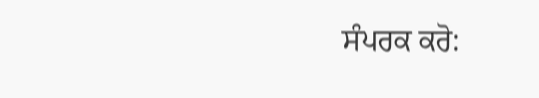ਸੰਪਰਕ ਕਰੋ: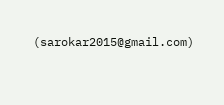(sarokar2015@gmail.com)